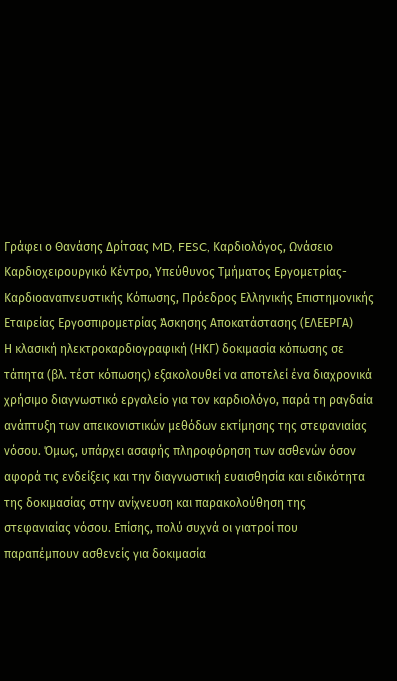Γράφει ο Θανάσης Δρίτσας MD, FESC, Καρδιολόγος, Ωνάσειο Καρδιοχειρουργικό Κέντρο, Υπεύθυνος Τμήματος Εργομετρίας-Καρδιοαναπνευστικής Κόπωσης, Πρόεδρος Ελληνικής Επιστημονικής Εταιρείας Εργοσπιρομετρίας Άσκησης Αποκατάστασης (ΕΛΕΕΡΓΑ)
Η κλασική ηλεκτροκαρδιογραφική (ΗΚΓ) δοκιμασία κόπωσης σε τάπητα (βλ. τέστ κόπωσης) εξακολουθεί να αποτελεί ένα διαχρονικά χρήσιμο διαγνωστικό εργαλείο για τον καρδιολόγο, παρά τη ραγδαία ανάπτυξη των απεικονιστικών μεθόδων εκτίμησης της στεφανιαίας νόσου. Όμως, υπάρχει ασαφής πληροφόρηση των ασθενών όσον αφορά τις ενδείξεις και την διαγνωστική ευαισθησία και ειδικότητα της δοκιμασίας στην ανίχνευση και παρακολούθηση της στεφανιαίας νόσου. Επίσης, πολύ συχνά οι γιατροί που παραπέμπουν ασθενείς για δοκιμασία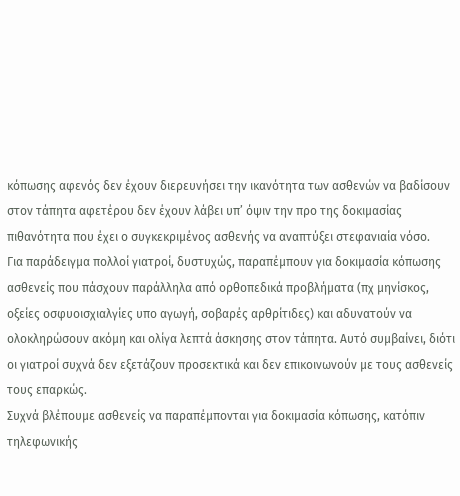κόπωσης αφενός δεν έχουν διερευνήσει την ικανότητα των ασθενών να βαδίσουν στον τάπητα αφετέρου δεν έχουν λάβει υπ’ όψιν την προ της δοκιμασίας πιθανότητα που έχει ο συγκεκριμένος ασθενής να αναπτύξει στεφανιαία νόσο.
Για παράδειγμα πολλοί γιατροί, δυστυχώς, παραπέμπουν για δοκιμασία κόπωσης ασθενείς που πάσχουν παράλληλα από ορθοπεδικά προβλήματα (πχ μηνίσκος, οξείες οσφυοισχιαλγίες υπο αγωγή, σοβαρές αρθρίτιδες) και αδυνατούν να ολοκληρώσουν ακόμη και ολίγα λεπτά άσκησης στον τάπητα. Αυτό συμβαίνει, διότι οι γιατροί συχνά δεν εξετάζουν προσεκτικά και δεν επικοινωνούν με τους ασθενείς τους επαρκώς.
Συχνά βλέπουμε ασθενείς να παραπέμπονται για δοκιμασία κόπωσης, κατόπιν τηλεφωνικής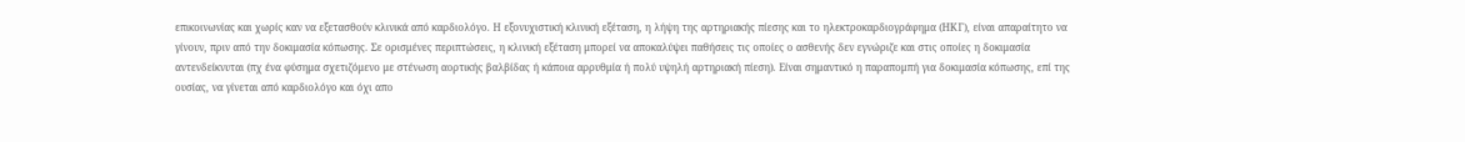επικοινωνίας και χωρίς καν να εξετασθούν κλινικά από καρδιολόγο. Η εξονυχιστική κλινική εξέταση, η λήψη της αρτηριακής πίεσης και το ηλεκτροκαρδιογράφημα (ΗΚΓ), είναι απαραίτητο να γίνουν, πριν από την δοκιμασία κόπωσης. Σε ορισμένες περιπτώσεις, η κλινική εξέταση μπορεί να αποκαλύψει παθήσεις τις οποίες ο ασθενής δεν εγνώριζε και στις οποίες η δοκιμασία αντενδείκνυται (πχ ένα φύσημα σχετιζόμενο με στένωση αορτικής βαλβίδας ή κάποια αρρυθμία ή πολύ υψηλή αρτηριακή πίεση). Είναι σημαντικό η παραπομπή για δοκιμασία κόπωσης, επί της ουσίας, να γίνεται από καρδιολόγο και όχι απο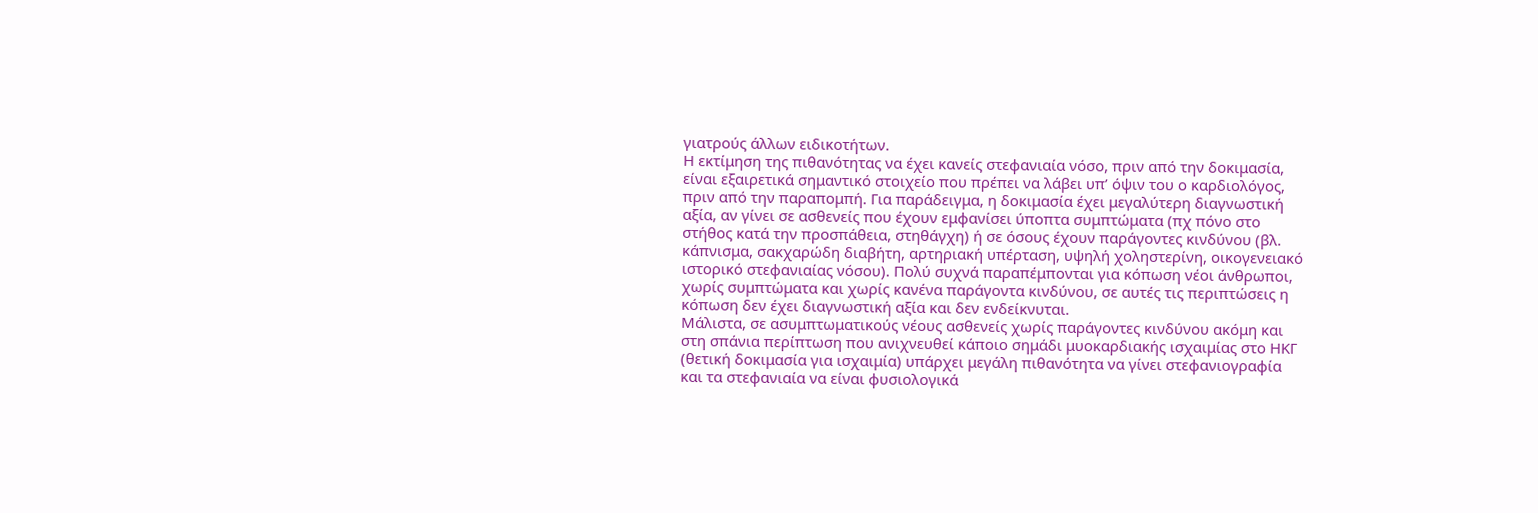γιατρούς άλλων ειδικοτήτων.
Η εκτίμηση της πιθανότητας να έχει κανείς στεφανιαία νόσο, πριν από την δοκιμασία, είναι εξαιρετικά σημαντικό στοιχείο που πρέπει να λάβει υπ’ όψιν του ο καρδιολόγος, πριν από την παραπομπή. Για παράδειγμα, η δοκιμασία έχει μεγαλύτερη διαγνωστική αξία, αν γίνει σε ασθενείς που έχουν εμφανίσει ύποπτα συμπτώματα (πχ πόνο στο στήθος κατά την προσπάθεια, στηθάγχη) ή σε όσους έχουν παράγοντες κινδύνου (βλ. κάπνισμα, σακχαρώδη διαβήτη, αρτηριακή υπέρταση, υψηλή χοληστερίνη, οικογενειακό ιστορικό στεφανιαίας νόσου). Πολύ συχνά παραπέμπονται για κόπωση νέοι άνθρωποι, χωρίς συμπτώματα και χωρίς κανένα παράγοντα κινδύνου, σε αυτές τις περιπτώσεις η κόπωση δεν έχει διαγνωστική αξία και δεν ενδείκνυται.
Μάλιστα, σε ασυμπτωματικούς νέους ασθενείς χωρίς παράγοντες κινδύνου ακόμη και στη σπάνια περίπτωση που ανιχνευθεί κάποιο σημάδι μυοκαρδιακής ισχαιμίας στο ΗΚΓ (θετική δοκιμασία για ισχαιμία) υπάρχει μεγάλη πιθανότητα να γίνει στεφανιογραφία και τα στεφανιαία να είναι φυσιολογικά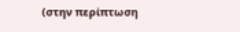(στην περίπτωση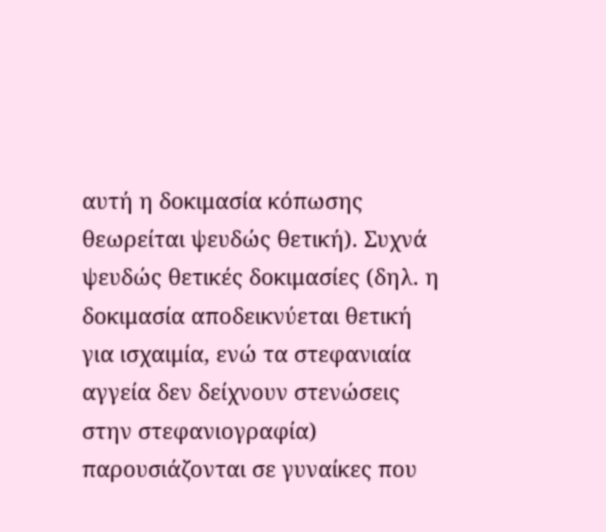αυτή η δοκιμασία κόπωσης θεωρείται ψευδώς θετική). Συχνά ψευδώς θετικές δοκιμασίες (δηλ. η δοκιμασία αποδεικνύεται θετική για ισχαιμία, ενώ τα στεφανιαία αγγεία δεν δείχνουν στενώσεις στην στεφανιογραφία) παρουσιάζονται σε γυναίκες που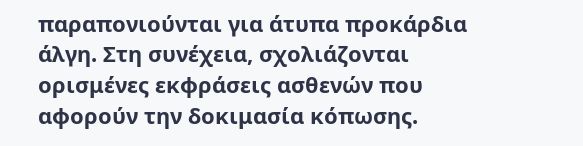παραπονιούνται για άτυπα προκάρδια άλγη. Στη συνέχεια, σχολιάζονται ορισμένες εκφράσεις ασθενών που αφορούν την δοκιμασία κόπωσης.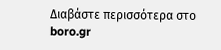Διαβάστε περισσότερα στο boro.gr